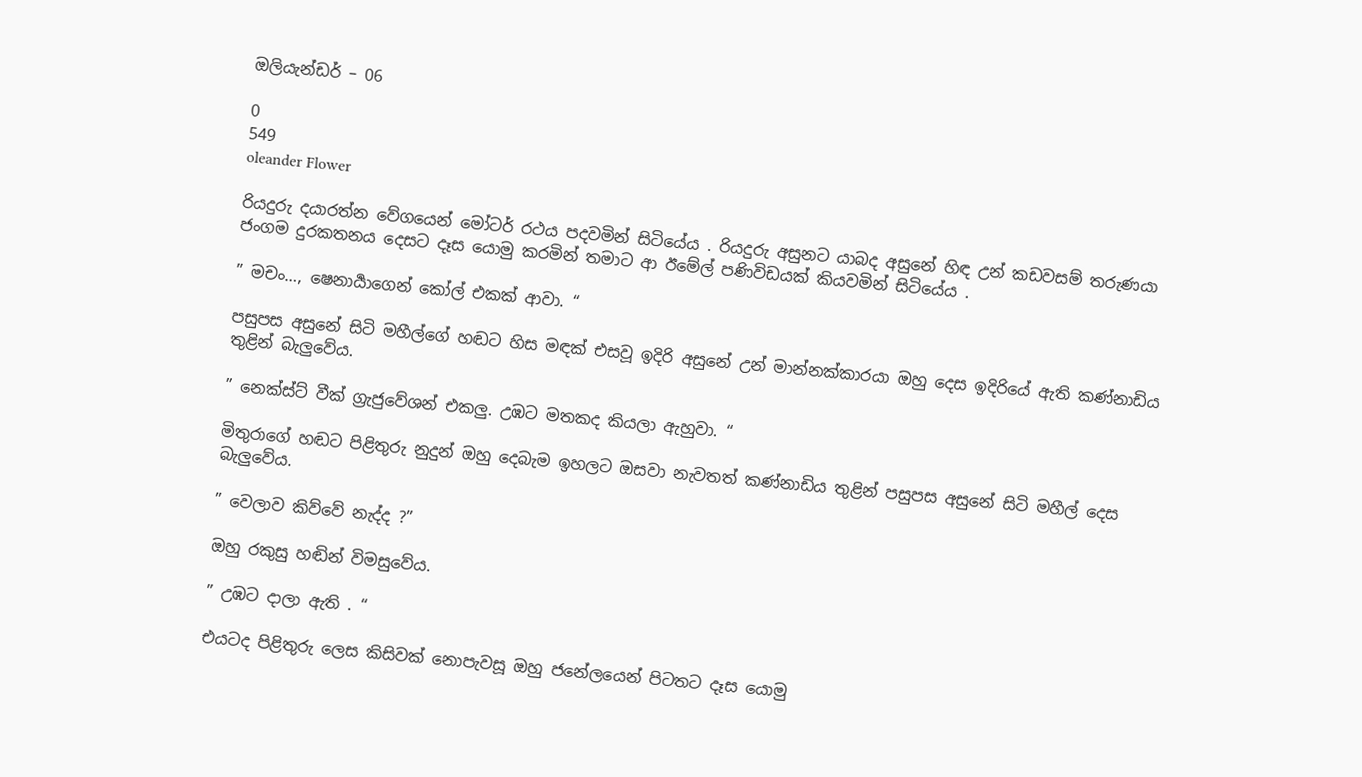ඔලියැන්ඩර් – 06

0
549
oleander Flower

රියදුරු දයාරත්න වේගයෙන් මෝටර් රථය පදවමින් සිටියේය . රියදුරු අසුනට යාබද අසුනේ හිඳ උන් කඩවසම් තරුණයා ජංගම දුරකතනය දෙසට දෑස යොමු කරමින් තමාට ආ ඊමේල් පණිවිඩයක් කියවමින් සිටියේය .

” මචං…, ෂෙනාර්‍යාගෙන් කෝල් එකක් ආවා. “

පසුපස අසුනේ සිටි මහීල්ගේ හඬට හිස මඳක් එසවූ ඉදිරි අසුනේ උන් මාන්නක්කාරයා ඔහු දෙස ඉදිරියේ ඇති කණ්නාඩිය තුළින් බැලුවේය.

” නෙක්ස්ට් වීක් ග්‍රැජුවේශන් එකලු. උඹට මතකද කියලා ඇහුවා. “

මිතුරාගේ හඬට පිළිතුරු නුදුන් ඔහු දෙබැම ඉහලට ඔසවා නැවතත් කණ්නාඩිය තුළින් පසුපස අසුනේ සිටි මහීල් දෙස බැලුවේය.

” වෙලාව කිව්වේ නැද්ද ?”

ඔහු රකුසු හඬින් විමසුවේය.

” උඹට දාලා ඇති . “

එයටද පිළිතුරු ලෙස කිසිවක් නොපැවසූ ඔහු ජනේලයෙන් පිටතට දෑස යොමු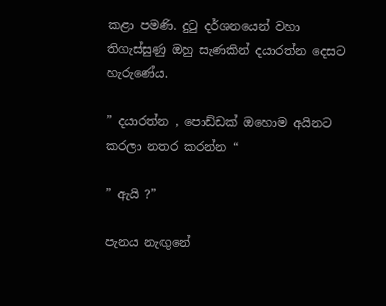කළා පමණි. දුටු දර්ශනයෙන් වහා තිගැස්සුණු ඔහු සැණකින් දයාරත්න දෙසට හැරුණේය.

” දයාරත්න , පොඩ්ඩක් ඔහොම අයිනට කරලා නතර කරන්න “

” ඇයි ?”

පැනය නැඟුනේ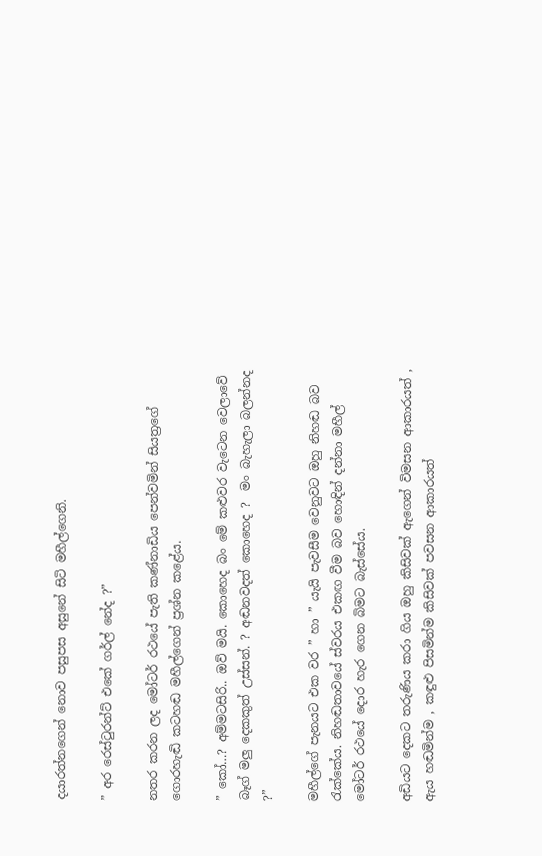දයාරත්නගෙන් නොව පසුපස අසුනේ සිටි මහීල්ගෙනි.

” අර රෙස්ටුරන්ට් එකේ ගර්ල් නේද ?”

නතර කරන ලද මෝටර් රථයේ පැති කණ්නාඩිය පෙන්වමින් සියත්‍රගේ ගොරහැඬි කටහඬ මහීල්ගෙන් ප්‍රශ්න කළේය.

” කෝ…? අම්මටසිරි.. ඔව් මයි. කොහෙද බං මේ කළුවර වැටෙන වෙලාවේ බෑග් මලු දෙකකුත් උස්සන්. ? අඬනවදත් කොහෙද ?  මං බැහැලා බලන්නද ?”

මහීල්ගේ පැනයට එක වර ” හා ” යැයි පැවසීම වෙනුවට ඔහු නිහඬ බව රැක්කේය. නිහඬතාවයේ ස්වරය එකඟ වීම බව හොඳින් දන්නා මහීල් මෝටර් රථයේ දොර හැර ගෙන බිමට බැස්සේය.

අඩියට දෙකට තරුණිය කරා ගිය ඔහු කිසිවක් ඇගෙන් විමසන ආකාරයත් , ඇය හඬමින්ම , කඳුළු පිසමින්ම කිසිවක් පවසන ආකාරයත්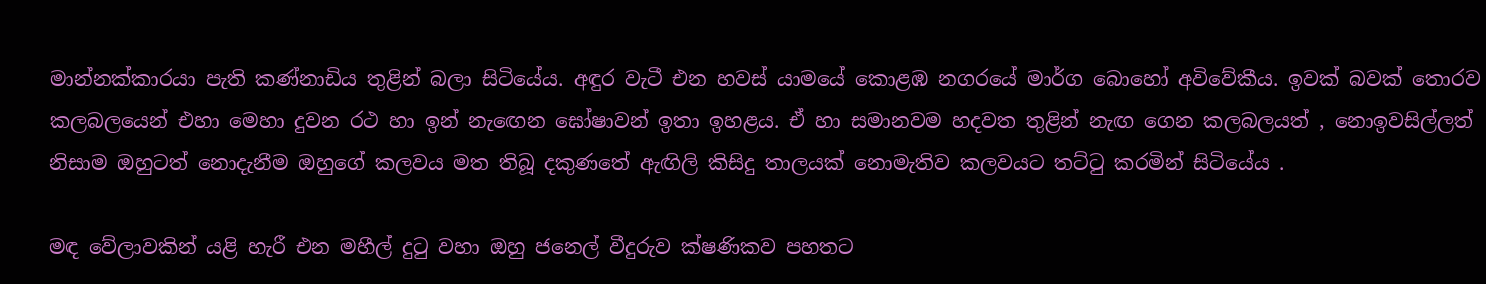මාන්නක්කාරයා පැති කණ්නාඩිය තුළින් බලා සිටියේය. අඳුර වැටී එන හවස් යාමයේ කොළඹ නගරයේ මාර්ග බොහෝ අවිවේකීය. ඉවක් බවක් තොරව කලබලයෙන් එහා මෙහා දුවන රථ හා ඉන් නැඟෙන ඝෝෂාවන් ඉතා ඉහළය. ඒ හා සමානවම හදවත තුළින් නැඟ ගෙන කලබලයත් , නොඉවසිල්ලත් නිසාම ඔහුටත් නොදැනීම ඔහුගේ කලවය මත තිබූ දකුණතේ ඇඟිලි කිසිදු තාලයක් නොමැතිව කලවයට තට්ටු කරමින් සිටියේය .

මඳ වේලාවකින් යළි හැරී එන මහීල් දුටු වහා ඔහු ජනෙල් වීදුරුව ක්ෂණිකව පහතට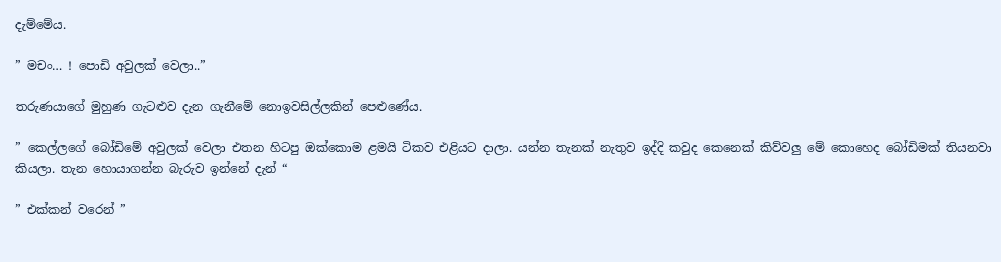දැම්මේය.

” මචං… ! පොඩි අවුලක් වෙලා..”

තරුණයාගේ මුහුණ ගැටළුව දැන ගැනීමේ නොඉවසිල්ලකින් පෙළුණේය.

” කෙල්ලගේ බෝඩිමේ අවුලක් වෙලා එතන හිටපු ඔක්කොම ළමයි ටිකව එළියට දාලා. යන්න තැනක් නැතුව ඉද්දි කවුද කෙනෙක් කිව්වලු මේ කොහෙද බෝඩිමක් තියනවා කියලා. තැන හොයාගන්න බැරුව ඉන්නේ දැන් “

” එක්කන් වරෙන් ”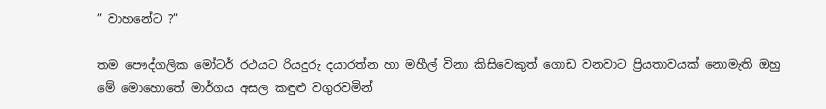” වාහනේට ?”

තම පෞද්ගලික මෝටර් රථයට රියදුරු දයාරත්න හා මහීල් විනා කිසිවෙකුත් ගොඩ වනවාට ප්‍රියතාවයක් නොමැති ඔහු මේ මොහොතේ මාර්ගය අසල කඳුළු වගුරවමින්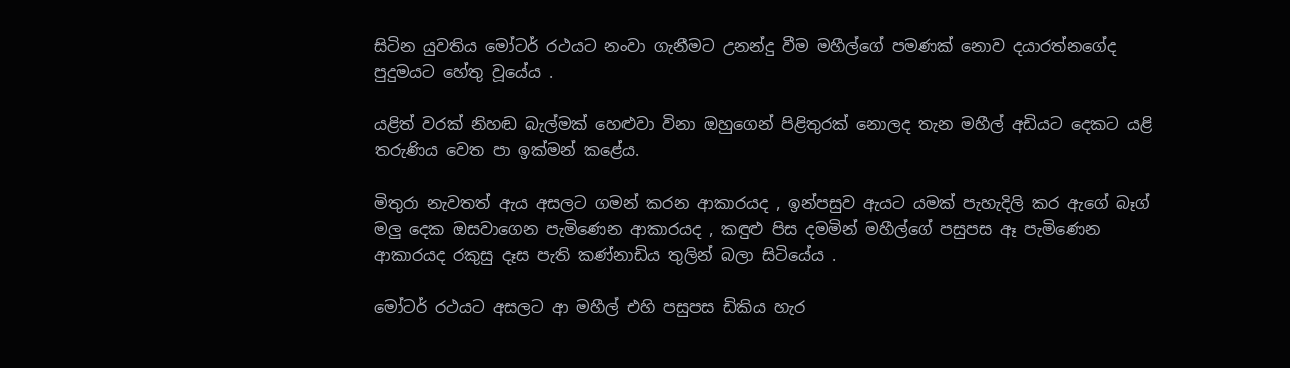සිටින යුවතිය මෝටර් රථයට නංවා ගැනීමට උනන්දු වීම මහීල්ගේ පමණක් නොව දයාරත්නගේද පුදුමයට හේතු වූයේය .

යළිත් වරක් නිහඬ බැල්මක් හෙළුවා විනා ඔහුගෙන් පිළිතුරක් නොලද තැන මහීල් අඩියට දෙකට යළි තරුණිය වෙත පා ඉක්මන් කළේය.

මිතුරා නැවතත් ඇය අසලට ගමන් කරන ආකාරයද , ඉන්පසුව ඇයට යමක් පැහැදිලි කර ඇගේ බෑග් මලු දෙක ඔසවාගෙන පැමිණෙන ආකාරයද , කඳුළු පිස දමමින් මහීල්ගේ පසුපස ඈ පැමිණෙන ආකාරයද රකුසු දෑස පැති කණ්නාඩිය තුලින් බලා සිටියේය .

මෝටර් රථයට අසලට ආ මහීල් එහි පසුපස ඩිකිය හැර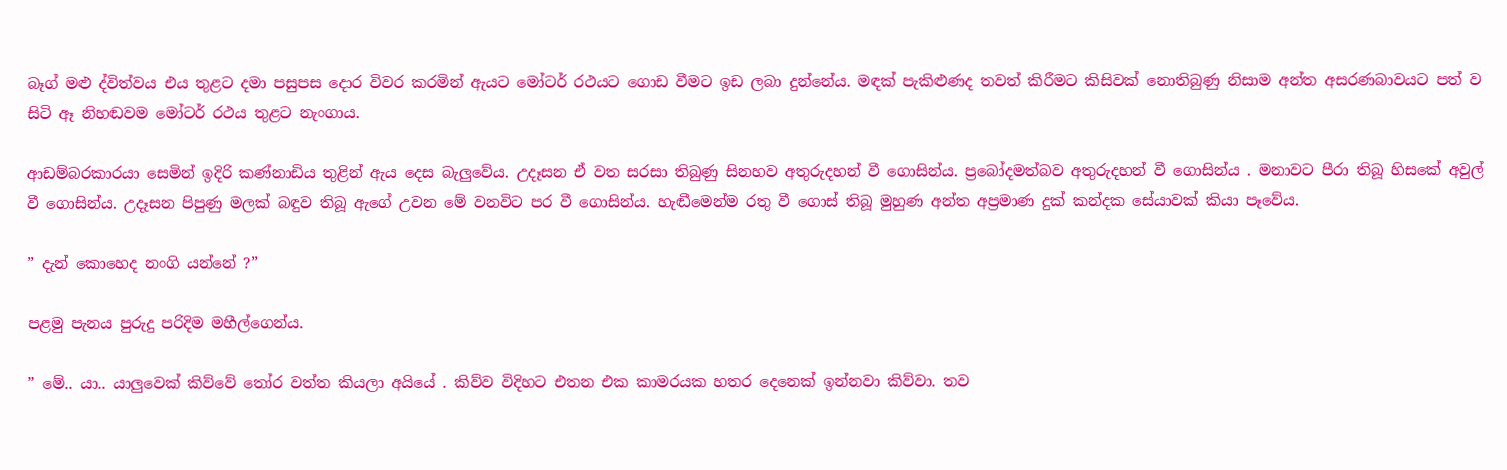බෑග් මළු ද්විත්වය එය තුළට දමා පසුපස දොර විවර කරමින් ඇයට මෝටර් රථයට ගොඩ වීමට ඉඩ ලබා දුන්නේය. මඳක් පැකිළුණද තවත් කිරීමට කිසිවක් නොතිබුණු නිසාම අන්ත අසරණබාවයට පත් ව සිටි ඈ නිහඬවම මෝටර් රථය තුළට නැංගාය.

ආඩම්බරකාරයා සෙමින් ඉදිරි කණ්නාඩිය තුළින් ඇය දෙස බැලුවේය. උදෑසන ඒ වත සරසා තිබුණු සිනහව අතුරුදහන් වී ගොසින්ය. ප්‍රබෝදමත්බව අතුරුදහන් වී ගොසින්ය . මනාවට පීරා තිබූ හිසකේ අවුල් වී ගොසින්ය. උදෑසන පිපුණු මලක් බඳුව තිබූ ඇගේ උවන මේ වනවිට පර වී ගොසින්ය. හැඬීමෙන්ම රතු වී ගොස් තිබූ මුහුණ අන්ත අප්‍රමාණ දුක් කන්දක සේයාවක් කියා පෑවේය.

” දැන් කොහෙද නංගි යන්නේ ?”

පළමු පැනය පුරුදු පරිදිම මහීල්ගෙන්ය.

” මේ.. යා.. යාලුවෙක් කිව්වේ තෝර වත්ත කියලා අයියේ . කිව්ව විදිහට එතන එක කාමරයක හතර දෙනෙක් ඉන්නවා කිව්වා. තව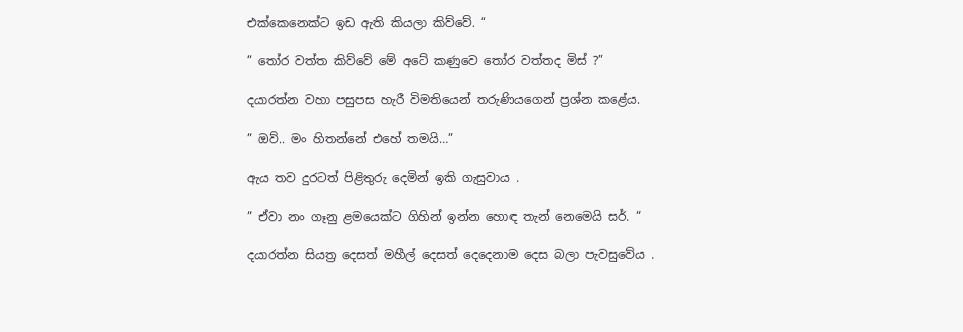එක්කෙනෙක්ට ඉඩ ඇති කියලා කිව්වේ. “

” තෝර වත්ත කිව්වේ මේ අටේ කණුවෙ තෝර වත්තද මිස් ?”

දයාරත්න වහා පසුපස හැරී විමතියෙන් තරුණියගෙන් ප්‍රශ්න කළේය.

” ඔව්.. මං හිතන්නේ එහේ තමයි…”

ඇය තව දුරටත් පිළිතුරු දෙමින් ඉකි ගැසුවාය .

” ඒවා නං ගෑනු ළමයෙක්ට ගිහින් ඉන්න හොඳ තැන් නෙමෙයි සර්. “

දයාරත්න සියත්‍ර දෙසත් මහීල් දෙසත් දෙදෙනාම දෙස බලා පැවසුවේය .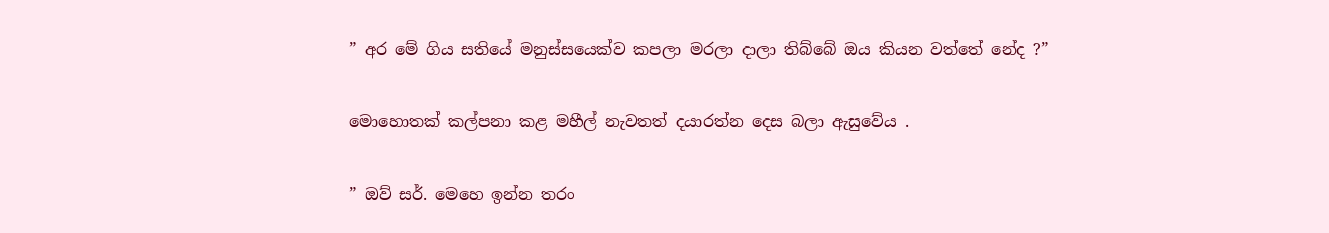” අර මේ ගිය සතියේ මනුස්සයෙක්ව කපලා මරලා දාලා තිබ්බේ ඔය කියන වත්තේ නේද ?”

මොහොතක් කල්පනා කළ මහීල් නැවතත් දයාරත්න දෙස බලා ඇසුවේය .

” ඔව් සර්. මෙහෙ ඉන්න තරං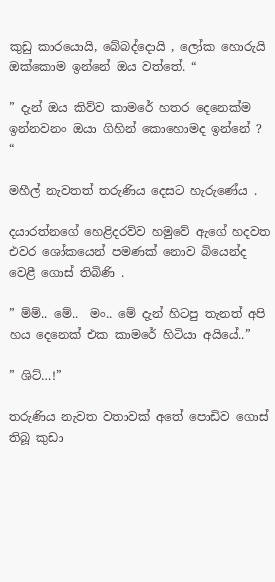කුඩු කාරයොයි, බේබද්දොයි , ලෝක හොරුයි ඔක්කොම ඉන්නේ ඔය වත්තේ. “

” දැන් ඔය කිව්ව කාමරේ හතර දෙනෙක්ම ඉන්නවනං ඔයා ගිහින් කොහොමද ඉන්නේ ? “

මහීල් නැවතත් තරුණිය දෙසට හැරුණේය .

දයාරත්නගේ හෙළිදරව්ව හමුවේ ඇගේ හදවත එවර ශෝකයෙන් පමණක් නොව බියෙන්ද වෙළී ගොස් තිබිණි .

” ම්ම්.. මේ..  මං.. මේ දැන් හිටපු තැනත් අපි හය දෙනෙක් එක කාමරේ හිටියා අයියේ..”

” ශිට්…!”

තරුණිය නැවත වතාවක් අතේ පොඩිව ගොස් තිබූ කුඩා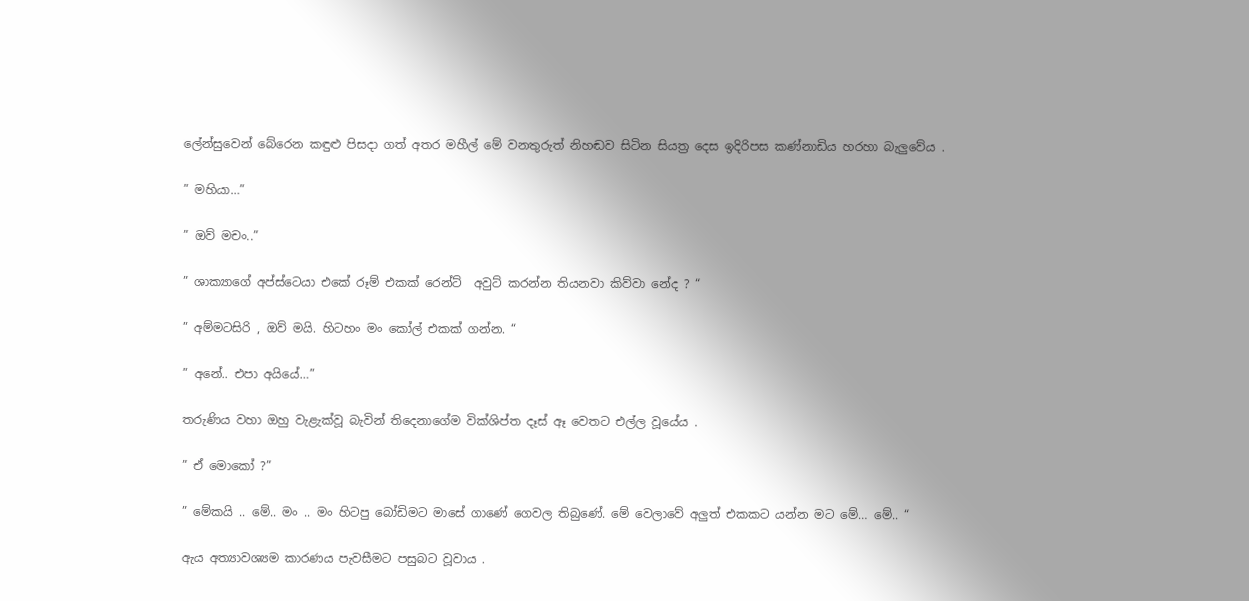ලේන්සුවෙන් බේරෙන කඳුළු පිසදා ගත් අතර මහීල් මේ වනතුරුත් නිහඬව සිටින සියත්‍ර දෙස ඉදිරිපස කණ්නාඩිය හරහා බැලුවේය .

” මහියා…”

” ඔව් මචං..”

” ශාක්‍යාගේ අප්ස්ටෙයා එකේ රූම් එකක් රෙන්ට්  අවුට් කරන්න තියනවා කිව්වා නේද ? “

” අම්මටසිරි , ඔව් මයි. හිටහං මං කෝල් එකක් ගන්න. “

” අනේ.. එපා අයියේ…”

තරුණිය වහා ඔහු වැළැක්වූ බැවින් තිදෙනාගේම වික්ශිප්ත දෑස් ඈ වෙතට එල්ල වූයේය .

” ඒ මොකෝ ?”

” මේකයි .. මේ.. මං .. මං හිටපු බෝඩිමට මාසේ ගාණේ ගෙවල තිබුණේ. මේ වෙලාවේ අලුත් එකකට යන්න මට මේ… මේ.. “

ඇය අත්‍යාවශ්‍යම කාරණය පැවසීමට පසුබට වූවාය .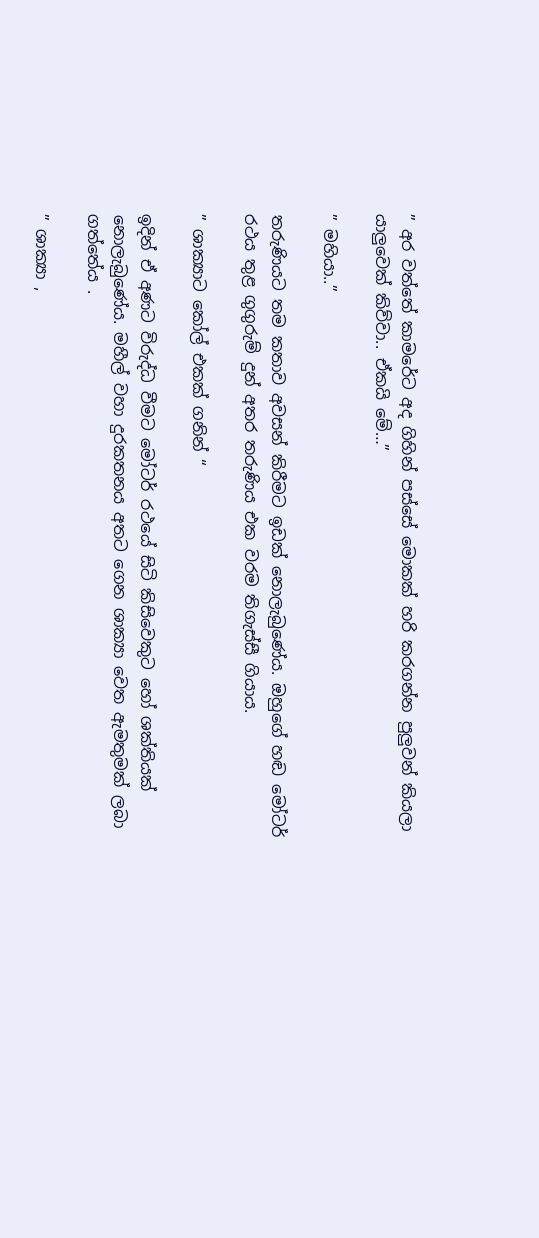” අර වත්තේ කාමරේට අද ගිහින් පස්සේ මොකක් හරි කරගන්න පුලුවන් කියලා යාලුවෙක් කිව්වා.. ඒකයි මේ…”

” මහියා..”

තරුණියට තම කතාව අවසන් කිරීමට ඉඩක් නොලැබුණේය. ඔහුගේ හඬ මෝටර් රථය තුළ ගුගුරුම් දුන් අතර තරුණිය එක වරම තිගැස්සී ගියාය.

” ශාක්‍යාට කෝල් එකක් ගනින් “

ඉදින් ඒ අණට විරුද්ධ වීමට මෝටර් රථයේ සිටි කිසිවෙකුට හෝ ශක්තියක් නොලැබුණේය. මහීල් වහා දුරකතනය අතට ගෙන ශාක්‍යා වෙත ඇමතුමක් ලබා ගත්තේය .

” ශාක්‍යා ,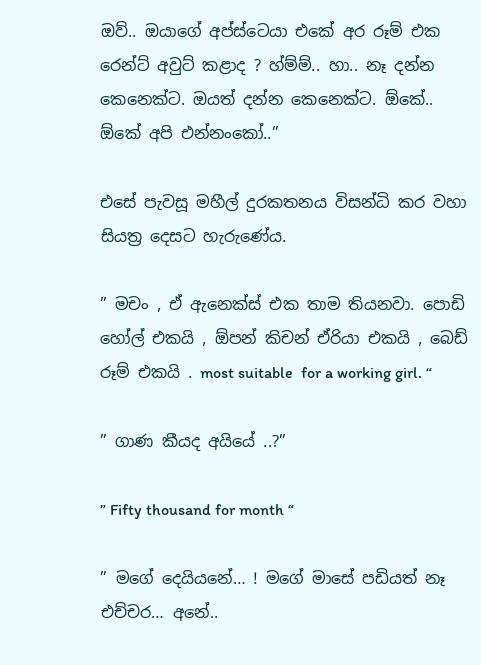ඔව්.. ඔයාගේ අප්ස්ටෙයා එකේ අර රූම් එක රෙන්ට් අවුට් කළාද ? හ්ම්ම්.. හා.. නෑ දන්න කෙනෙක්ට. ඔයත් දන්න කෙනෙක්ට. ඕකේ.. ඕකේ අපි එන්නංකෝ..”

එසේ පැවසූ මහීල් දුරකතනය විසන්ධි කර වහා සියත්‍ර දෙසට හැරුණේය.

” මචං , ඒ ඇනෙක්ස් එක තාම තියනවා. පොඩි හෝල් එකයි , ඕපන් කිචන් ඒරියා එකයි , බෙඩ් රූම් එකයි . most suitable  for a working girl. “

” ගාණ කීයද අයියේ ..?”

” Fifty thousand for month “

” මගේ දෙයියනේ… ! මගේ මාසේ පඩියත් නෑ එච්චර… අනේ..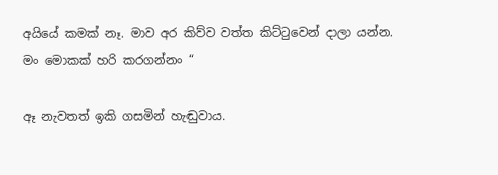අයියේ කමක් නෑ. මාව අර කිව්ව වත්ත කිට්ටුවෙන් දාලා යන්න. මං මොකක් හරි කරගන්නං “

ඈ නැවතත් ඉකි ගසමින් හැඬුවාය.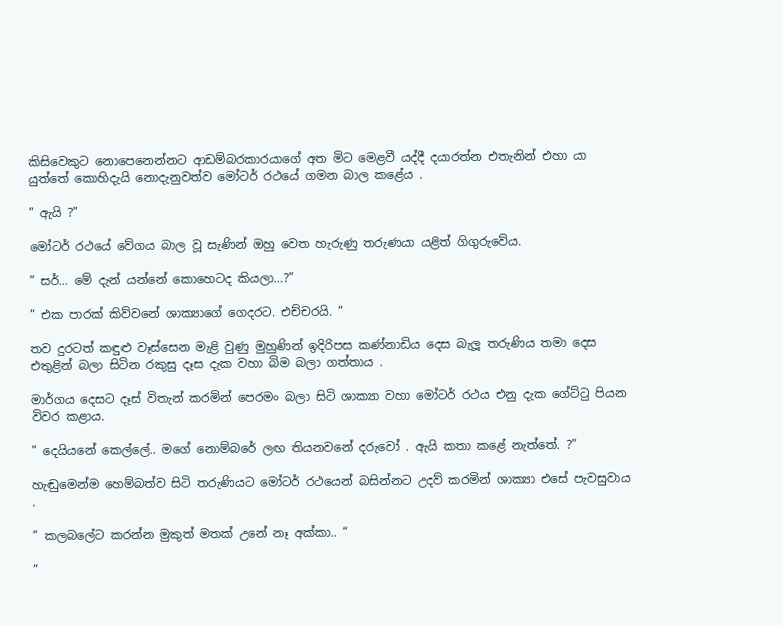කිසිවෙකුට නොපෙනෙන්නට ආඩම්බරකාරයාගේ අත මිට මෙළවී යද්දී දයාරත්න එතැනින් එහා යා යුත්තේ කොහිදැයි නොදැනුවත්ව මෝටර් රථයේ ගමන බාල කළේය .

” ඇයි ?”

මෝටර් රථයේ වේගය බාල වූ සැණින් ඔහු වෙත හැරුණු තරුණයා යළිත් ගිගුරුවේය.

” සර්… මේ දැන් යන්නේ කොහෙටද කියලා…?”

” එක පාරක් කිව්වනේ ශාක්‍යාගේ ගෙදරට. එච්චරයි. “

තව දුරටත් කඳුළු වෑස්සෙන මැළි වුණු මුහුණින් ඉදිරිපස කණ්නාඩිය දෙස බැලූ තරුණිය තමා දෙස එතුළින් බලා සිටින රකුසු දෑස දැක වහා බිම බලා ගත්තාය .

මාර්ගය දෙසට දෑස් විතැන් කරමින් පෙරමං බලා සිටි ශාක්‍යා වහා මෝටර් රථය එනු දැක ගේට්ටු පියන විවර කළාය.

” දෙයියනේ කෙල්ලේ.. මගේ නොම්බරේ ලඟ තියනවනේ දරුවෝ . ඇයි කතා කළේ නැත්තේ. ?”

හැඬුමෙන්ම හෙම්බත්ව සිටි තරුණියට මෝටර් රථයෙන් බසින්නට උදව් කරමින් ශාක්‍යා එසේ පැවසුවාය .

” කලබලේට කරන්න මුකුත් මතක් උනේ නෑ අක්කා.. “

”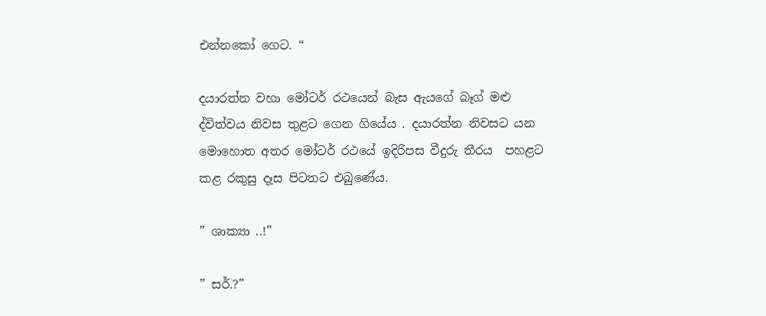එන්නකෝ ගෙට. “

දයාරත්න වහා මෝටර් රථයෙන් බැස ඇයගේ බෑග් මළු ද්විත්වය නිවස තුළට ගෙන ගියේය . දයාරත්න නිවසට යන මොහොත අතර මෝටර් රථයේ ඉදිරිපස වීදුරු තීරය  පහළට කළ රකුසු දෑස පිටතට එබුණේය.

” ශාක්‍යා ..!”

” සර්.?”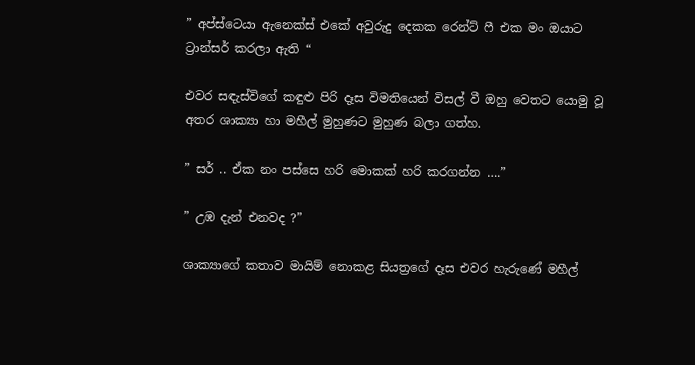” අප්ස්ටෙයා ඇනෙක්ස් එකේ අවුරුදු දෙකක රෙන්ට් ෆී එක මං ඔයාට ට්‍රාන්සර් කරලා ඇති “

එවර සඳැස්විගේ කඳුළු පිරි දෑස විමතියෙන් විසල් වී ඔහු වෙතට යොමු වූ අතර ශාක්‍යා හා මහීල් මුහුණට මුහුණ බලා ගත්හ.

” සර් .. ඒක නං පස්සෙ හරි මොකක් හරි කරගන්න ….”

” උඹ දැන් එනවද ?”

ශාක්‍යාගේ කතාව මායිම් නොකළ සියත්‍රගේ දෑස එවර හැරුණේ මහීල්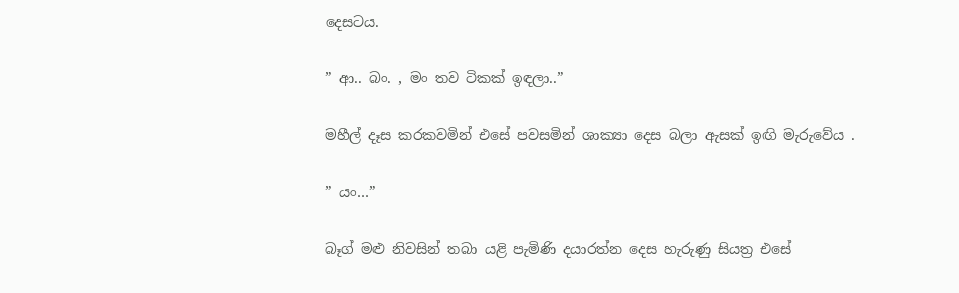දෙසටය.

” ආ.. බං. , මං තව ටිකක් ඉඳලා..”

මහීල් දෑස කරකවමින් එසේ පවසමින් ශාක්‍යා දෙස බලා ඇසක් ඉඟි මැරුවේය .

” යං…”

බෑග් මළු නිවසින් තබා යළි පැමිණි දයාරත්න දෙස හැරුණු සියත්‍ර එසේ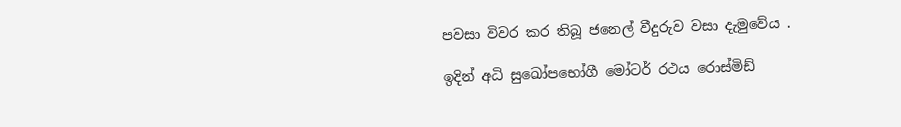පවසා විවර කර තිබූ ජනෙල් වීදුරුව වසා දැමුවේය .

ඉදින් අධි සුඛෝපභෝගී මෝටර් රථය රොස්මිඩ්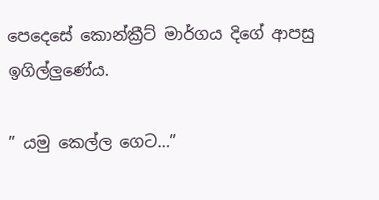පෙදෙසේ කොන්ක්‍රීට් මාර්ගය දිගේ ආපසු ඉගිල්ලුණේය.

” යමු කෙල්ල ගෙට…”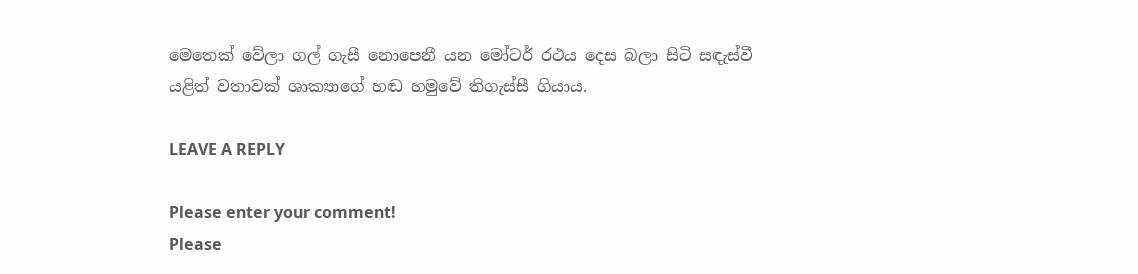මෙතෙක් වේලා ගල් ගැසී නොපෙනී යන මෝටර් රථය දෙස බලා සිටි සඳැස්වී යළිත් වතාවක් ශාක්‍යාගේ හඬ හමුවේ තිගැස්සී ගියාය.

LEAVE A REPLY

Please enter your comment!
Please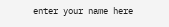enter your name here